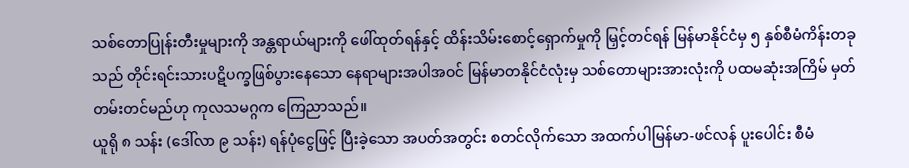သစ်တောပြုန်းတီးမှုများကို အန္တရာယ်များကို ဖေါ်ထုတ်ရန်နှင့် ထိန်းသိမ်းစောင့်ရှောက်မှုကို မြှင့်တင်ရန် မြန်မာနိုင်ငံမှ ၅ နှစ်စီမံကိန်းတခုသည် တိုင်းရင်းသားပဋိပက္ခဖြစ်ပွားနေသော နေရာများအပါအဝင် မြန်မာတနိုင်ငံလုံးမှ သစ်တောများအားလုံးကို ပထမဆုံးအကြိမ် မှတ်တမ်းတင်မည်ဟု ကုလသမဂ္ဂက ကြေညာသည်။
ယူရို ၈ သန်း (ဒေါ်လာ ၉ သန်း) ရန်ပုံငွေဖြင့် ပြီးခဲ့သော အပတ်အတွင်း စတင်လိုက်သော အထက်ပါမြန်မာ-ဖင်လန် ပူးပေါင်း စီမံ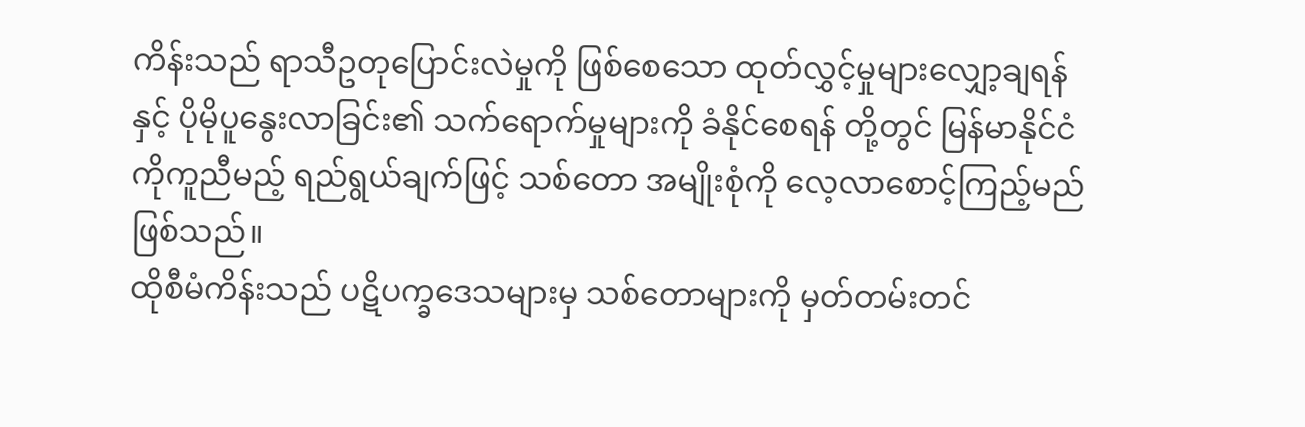ကိန်းသည် ရာသီဥတုပြောင်းလဲမှုကို ဖြစ်စေသော ထုတ်လွှင့်မှုများလျှော့ချရန်နှင့် ပိုမိုပူနွေးလာခြင်း၏ သက်ရောက်မှုများကို ခံနိုင်စေရန် တို့တွင် မြန်မာနိုင်ငံကိုကူညီမည့် ရည်ရွယ်ချက်ဖြင့် သစ်တော အမျိုးစုံကို လေ့လာစောင့်ကြည့်မည်ဖြစ်သည်။
ထိုစီမံကိန်းသည် ပဋိပက္ခဒေသများမှ သစ်တောများကို မှတ်တမ်းတင်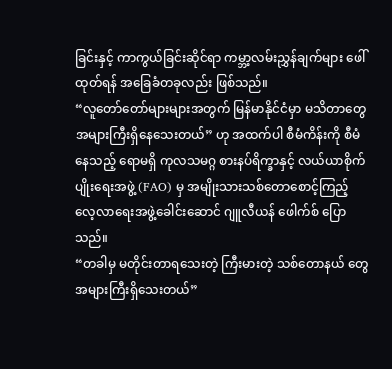ခြင်းနှင့် ကာကွယ်ခြင်းဆိုင်ရာ ကမ္ဘာ့လမ်းညွှန်ချက်များ ဖေါ်ထုတ်ရန် အခြေခံတခုလည်း ဖြစ်သည်။
“လူတော်တော်များများအတွက် မြန်မာနိုင်ငံမှာ မသိတာတွေ အများကြီးရှိနေသေးတယ်” ဟု အထက်ပါ စီမံကိန်းကို စီမံနေသည့် ရောမရှိ ကုလသမဂ္ဂ စားနပ်ရိက္ခာနှင့် လယ်ယာစိုက်ပျိုးရေးအဖွဲ့ (FAO) မှ အမျိုးသားသစ်တောစောင့်ကြည့်လေ့လာရေးအဖွဲ့ခေါင်းဆောင် ဂျူလီယန် ဖေါက်စ် ပြောသည်။
“တခါမှ မတိုင်းတာရသေးတဲ့ ကြီးမားတဲ့ သစ်တောနယ် တွေအများကြီးရှိသေးတယ်”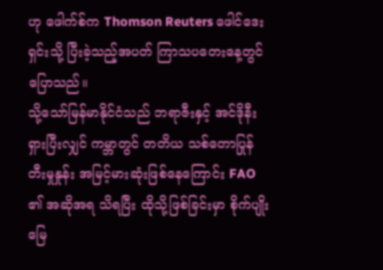ဟု ဖေါက်စ်က Thomson Reuters ဖေါင်ဒေးရှင်းသို့ ပြီးခဲ့သည့်အပတ် ကြာသပတေးနေ့တွင်ပြောသည်။
သို့သော်မြန်မာနိုင်ငံသည် ဘရာဇီးနှင့် အင်ဒိုနီးရှားပြီးလျှင် ကမ္ဘာတွင် တတိယ သစ်တောပြုန်တီးမှုနှုန်း အမြင့်မားဆုံးဖြစ်နေကြောင်း FAO ၏ အဆိုအရ သိရပြီး ထိုသို့ဖြစ်ခြင်းမှာ စိုက်ပျိုးမြေ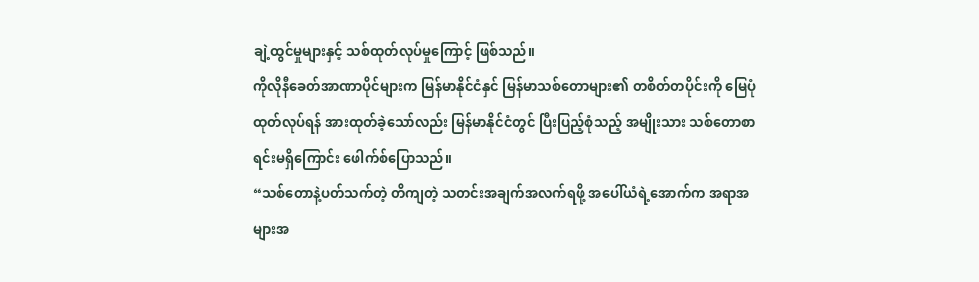ချဲ့ထွင်မှုများနှင့် သစ်ထုတ်လုပ်မှုကြောင့် ဖြစ်သည်။
ကိုလိုနီခေတ်အာဏာပိုင်များက မြန်မာနိုင်ငံနှင် မြန်မာသစ်တောများ၏ တစိတ်တပိုင်းကို မြေပုံထုတ်လုပ်ရန် အားထုတ်ခဲ့သော်လည်း မြန်မာနိုင်ငံတွင် ပြီးပြည့်စုံသည့် အမျိုးသား သစ်တောစာရင်းမရှိကြောင်း ဖေါက်စ်ပြောသည်။
“သစ်တောနဲ့ပတ်သက်တဲ့ တိကျတဲ့ သတင်းအချက်အလက်ရဖို့ အပေါ်ယံရဲ့အောက်က အရာအများအ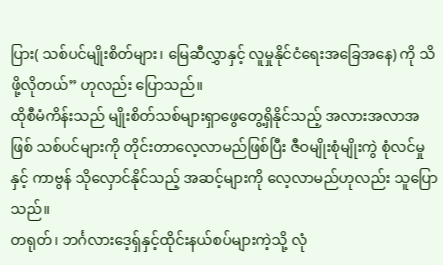ပြား( သစ်ပင်မျိုးစိတ်များ၊ မြေဆီလွှာနှင့် လူမှုနိုင်ငံရေးအခြေအနေ) ကို သိဖို့လိုတယ်” ဟုလည်း ပြောသည်။
ထိုစီမံကိန်းသည် မျိုးစိတ်သစ်များရှာဖွေတွေ့ရှိနိုင်သည့် အလားအလာအဖြစ် သစ်ပင်များကို တိုင်းတာလေ့လာမည်ဖြစ်ပြီး ဇီဝမျိုးစုံမျိုးကွဲ စုံလင်မှုနှင့် ကာဗွန် သိုလှောင်နိုင်သည့် အဆင့်များကို လေ့လာမည်ဟုလည်း သူပြောသည်။
တရုတ်၊ ဘင်္ဂလားဒေ့ရှ်နှင့်ထိုင်းနယ်စပ်များကဲ့သို့ လုံ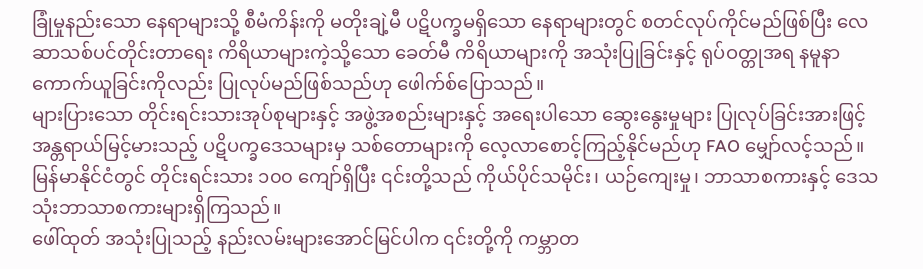ခြုံမှုနည်းသော နေရာများသို့ စီမံကိန်းကို မတိုးချဲ့မီ ပဋိပက္ခမရှိသော နေရာများတွင် စတင်လုပ်ကိုင်မည်ဖြစ်ပြီး လေဆာသစ်ပင်တိုင်းတာရေး ကိရိယာများကဲ့သို့သော ခေတ်မီ ကိရိယာများကို အသုံးပြုခြင်းနှင့် ရုပ်ဝတ္တုအရ နမူနာကောက်ယူခြင်းကိုလည်း ပြုလုပ်မည်ဖြစ်သည်ဟု ဖေါက်စ်ပြောသည်။
များပြားသော တိုင်းရင်းသားအုပ်စုများနှင့် အဖွဲ့အစည်းများနှင့် အရေးပါသော ဆွေးနွေးမှုများ ပြုလုပ်ခြင်းအားဖြင့် အန္တရာယ်မြင့်မားသည့် ပဋိပက္ခဒေသများမှ သစ်တောများကို လေ့လာစောင့်ကြည့်နိုင်မည်ဟု FAO မျှော်လင့်သည်။
မြန်မာနိုင်ငံတွင် တိုင်းရင်းသား ၁၀၀ ကျော်ရှိပြီး ၎င်းတို့သည် ကိုယ်ပိုင်သမိုင်း၊ ယဉ်ကျေးမှု၊ ဘာသာစကားနှင့် ဒေသသုံးဘာသာစကားများရှိကြသည်။
ဖေါ်ထုတ် အသုံးပြုသည့် နည်းလမ်းများအောင်မြင်ပါက ၎င်းတို့ကို ကမ္ဘာတ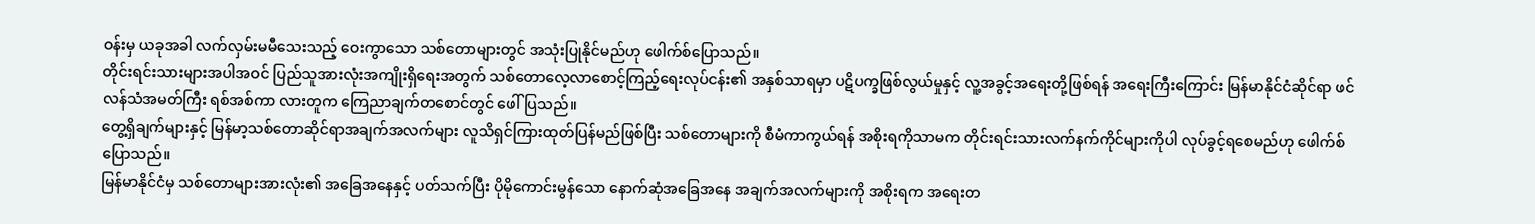ဝန်းမှ ယခုအခါ လက်လှမ်းမမီသေးသည့် ဝေးကွာသော သစ်တောများတွင် အသုံးပြုနိုင်မည်ဟု ဖေါက်စ်ပြောသည်။
တိုင်းရင်းသားများအပါအဝင် ပြည်သူအားလုံးအကျိုးရှိရေးအတွက် သစ်တောလေ့လာစောင့်ကြည့်ရေးလုပ်ငန်း၏ အနှစ်သာရမှာ ပဋိပက္ခဖြစ်လွယ်မှုနှင့် လူ့အခွင့်အရေးတို့ဖြစ်ရန် အရေးကြီးကြောင်း မြန်မာနိုင်ငံဆိုင်ရာ ဖင်လန်သံအမတ်ကြီး ရစ်အစ်ကာ လားတူက ကြေညာချက်တစောင်တွင် ဖေါ်ပြသည်။
တွေ့ရှိချက်များနှင့် မြန်မာ့သစ်တောဆိုင်ရာအချက်အလက်များ လူသိရှင်ကြားထုတ်ပြန်မည်ဖြစ်ပြီး သစ်တောများကို စီမံကာကွယ်ရန် အစိုးရကိုသာမက တိုင်းရင်းသားလက်နက်ကိုင်များကိုပါ လုပ်ခွင့်ရစေမည်ဟု ဖေါက်စ်ပြောသည်။
မြန်မာနိုင်ငံမှ သစ်တောများအားလုံး၏ အခြေအနေနှင့် ပတ်သက်ပြီး ပိုမိုကောင်းမွန်သော နောက်ဆုံအခြေအနေ အချက်အလက်များကို အစိုးရက အရေးတ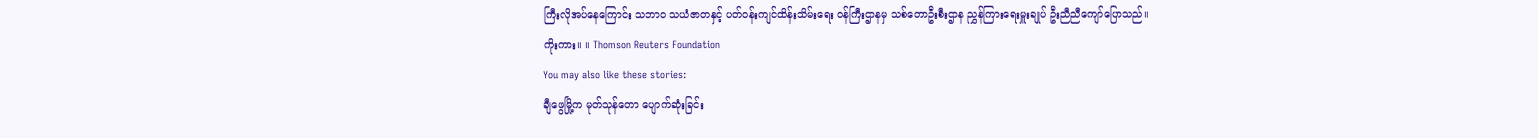ကြီးလိုအပ်နေကြောင်း သဘာ၀ သယံဇာတနှင့် ပတ်ဝန်းကျင်ထိန်းသိမ်းရေး ဝန်ကြီးဌာနမှ သစ်တောဦးစီးဌာန ညွှန်ကြားရေးမှူးချုပ် ဦးညီညီကျော်ပြောသည်။
ကိုးကား။ ။ Thomson Reuters Foundation
You may also like these stories:
ချီဖွေမြို့က မုတ်သုန်တော ပျောက်ဆုံးခြင်း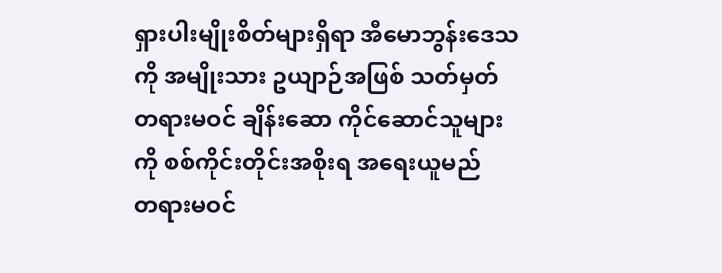ရှားပါးမျိုးစိတ်များရှိရာ အီမောဘွန်းဒေသကို အမျိုးသား ဥယျာဉ်အဖြစ် သတ်မှတ်
တရားမဝင် ချိန်းဆော ကိုင်ဆောင်သူများကို စစ်ကိုင်းတိုင်းအစိုးရ အရေးယူမည်
တရားမဝင်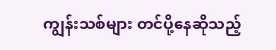ကျွန်းသစ်များ တင်ပို့နေဆိုသည့်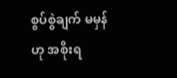စွပ်စွဲချက် မမှန် ဟု အစိုးရ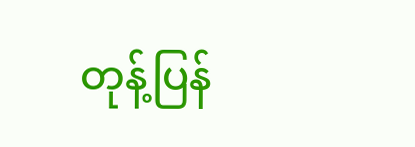တုန့်ပြန်